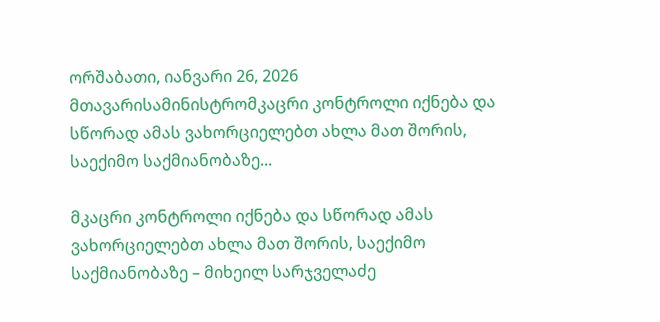ორშაბათი, იანვარი 26, 2026
მთავარისამინისტრომკაცრი კონტროლი იქნება და სწორად ამას ვახორციელებთ ახლა მათ შორის, საექიმო საქმიანობაზე...

მკაცრი კონტროლი იქნება და სწორად ამას ვახორციელებთ ახლა მათ შორის, საექიმო საქმიანობაზე – მიხეილ სარჯველაძე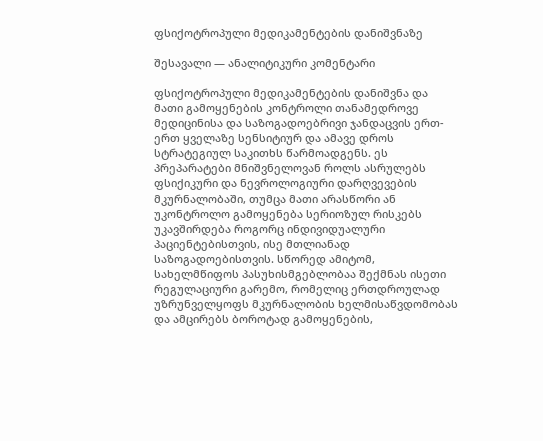ფსიქოტროპული მედიკამენტების დანიშვნაზე

შესავალი — ანალიტიკური კომენტარი

ფსიქოტროპული მედიკამენტების დანიშვნა და მათი გამოყენების კონტროლი თანამედროვე მედიცინისა და საზოგადოებრივი ჯანდაცვის ერთ-ერთ ყველაზე სენსიტიურ და ამავე დროს სტრატეგიულ საკითხს წარმოადგენს. ეს პრეპარატები მნიშვნელოვან როლს ასრულებს ფსიქიკური და ნევროლოგიური დარღვევების მკურნალობაში, თუმცა მათი არასწორი ან უკონტროლო გამოყენება სერიოზულ რისკებს უკავშირდება როგორც ინდივიდუალური პაციენტებისთვის, ისე მთლიანად საზოგადოებისთვის. სწორედ ამიტომ, სახელმწიფოს პასუხისმგებლობაა შექმნას ისეთი რეგულაციური გარემო, რომელიც ერთდროულად უზრუნველყოფს მკურნალობის ხელმისაწვდომობას და ამცირებს ბოროტად გამოყენების,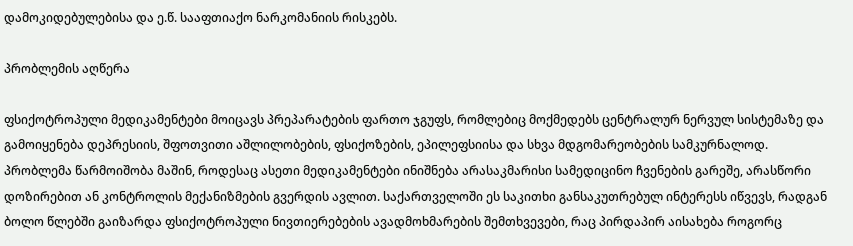დამოკიდებულებისა და ე.წ. სააფთიაქო ნარკომანიის რისკებს.

პრობლემის აღწერა

ფსიქოტროპული მედიკამენტები მოიცავს პრეპარატების ფართო ჯგუფს, რომლებიც მოქმედებს ცენტრალურ ნერვულ სისტემაზე და გამოიყენება დეპრესიის, შფოთვითი აშლილობების, ფსიქოზების, ეპილეფსიისა და სხვა მდგომარეობების სამკურნალოდ. პრობლემა წარმოიშობა მაშინ, როდესაც ასეთი მედიკამენტები ინიშნება არასაკმარისი სამედიცინო ჩვენების გარეშე, არასწორი დოზირებით ან კონტროლის მექანიზმების გვერდის ავლით. საქართველოში ეს საკითხი განსაკუთრებულ ინტერესს იწვევს, რადგან ბოლო წლებში გაიზარდა ფსიქოტროპული ნივთიერებების ავადმოხმარების შემთხვევები, რაც პირდაპირ აისახება როგორც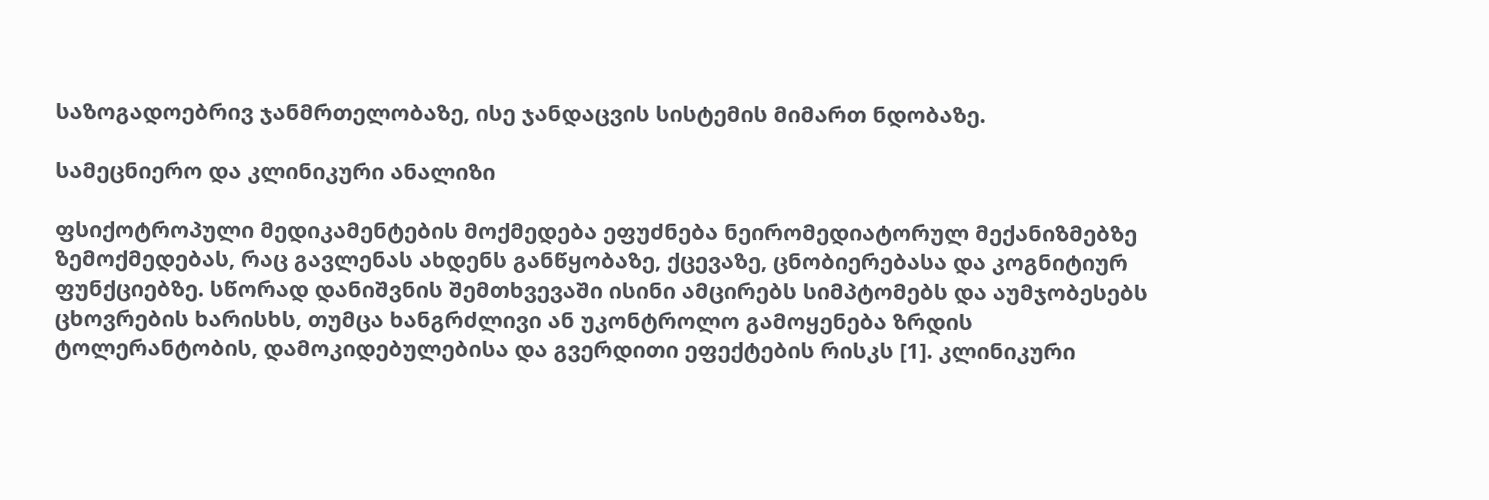საზოგადოებრივ ჯანმრთელობაზე, ისე ჯანდაცვის სისტემის მიმართ ნდობაზე.

სამეცნიერო და კლინიკური ანალიზი

ფსიქოტროპული მედიკამენტების მოქმედება ეფუძნება ნეირომედიატორულ მექანიზმებზე ზემოქმედებას, რაც გავლენას ახდენს განწყობაზე, ქცევაზე, ცნობიერებასა და კოგნიტიურ ფუნქციებზე. სწორად დანიშვნის შემთხვევაში ისინი ამცირებს სიმპტომებს და აუმჯობესებს ცხოვრების ხარისხს, თუმცა ხანგრძლივი ან უკონტროლო გამოყენება ზრდის ტოლერანტობის, დამოკიდებულებისა და გვერდითი ეფექტების რისკს [1]. კლინიკური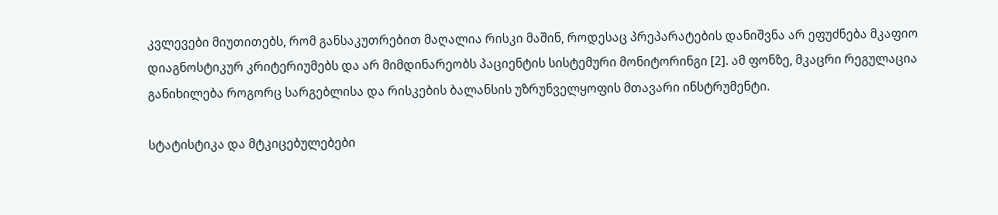კვლევები მიუთითებს, რომ განსაკუთრებით მაღალია რისკი მაშინ, როდესაც პრეპარატების დანიშვნა არ ეფუძნება მკაფიო დიაგნოსტიკურ კრიტერიუმებს და არ მიმდინარეობს პაციენტის სისტემური მონიტორინგი [2]. ამ ფონზე, მკაცრი რეგულაცია განიხილება როგორც სარგებლისა და რისკების ბალანსის უზრუნველყოფის მთავარი ინსტრუმენტი.

სტატისტიკა და მტკიცებულებები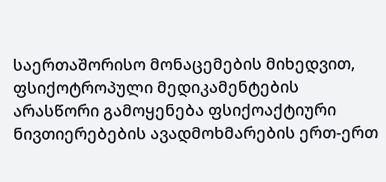საერთაშორისო მონაცემების მიხედვით, ფსიქოტროპული მედიკამენტების არასწორი გამოყენება ფსიქოაქტიური ნივთიერებების ავადმოხმარების ერთ-ერთ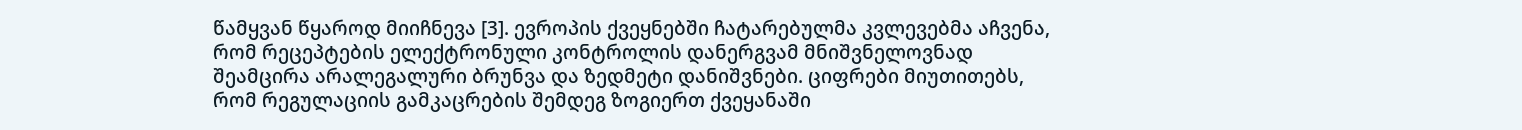წამყვან წყაროდ მიიჩნევა [3]. ევროპის ქვეყნებში ჩატარებულმა კვლევებმა აჩვენა, რომ რეცეპტების ელექტრონული კონტროლის დანერგვამ მნიშვნელოვნად შეამცირა არალეგალური ბრუნვა და ზედმეტი დანიშვნები. ციფრები მიუთითებს, რომ რეგულაციის გამკაცრების შემდეგ ზოგიერთ ქვეყანაში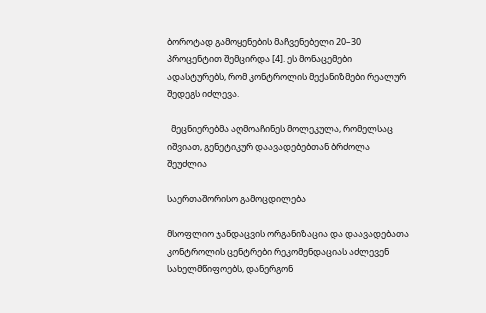ბოროტად გამოყენების მაჩვენებელი 20–30 პროცენტით შემცირდა [4]. ეს მონაცემები ადასტურებს, რომ კონტროლის მექანიზმები რეალურ შედეგს იძლევა.

  მეცნიერებმა აღმოაჩინეს მოლეკულა, რომელსაც იშვიათ, გენეტიკურ დაავადებებთან ბრძოლა შეუძლია

საერთაშორისო გამოცდილება

მსოფლიო ჯანდაცვის ორგანიზაცია და დაავადებათა კონტროლის ცენტრები რეკომენდაციას აძლევენ სახელმწიფოებს, დანერგონ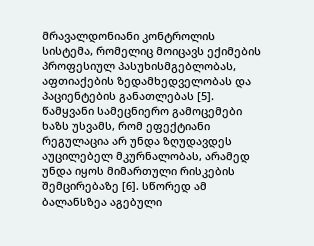მრავალდონიანი კონტროლის სისტემა, რომელიც მოიცავს ექიმების პროფესიულ პასუხისმგებლობას, აფთიაქების ზედამხედველობას და პაციენტების განათლებას [5]. წამყვანი სამეცნიერო გამოცემები ხაზს უსვამს, რომ ეფექტიანი რეგულაცია არ უნდა ზღუდავდეს აუცილებელ მკურნალობას, არამედ უნდა იყოს მიმართული რისკების შემცირებაზე [6]. სწორედ ამ ბალანსზეა აგებული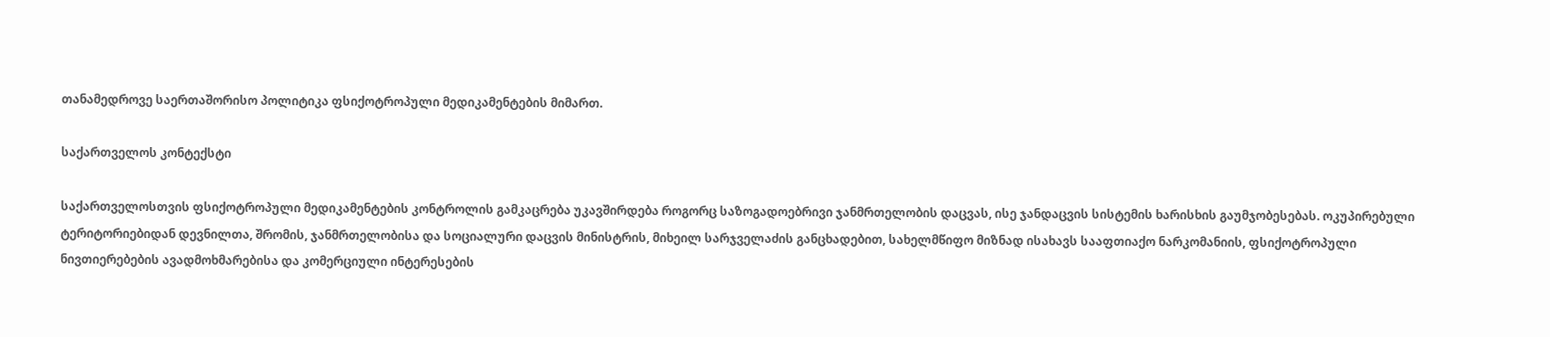თანამედროვე საერთაშორისო პოლიტიკა ფსიქოტროპული მედიკამენტების მიმართ.

საქართველოს კონტექსტი

საქართველოსთვის ფსიქოტროპული მედიკამენტების კონტროლის გამკაცრება უკავშირდება როგორც საზოგადოებრივი ჯანმრთელობის დაცვას, ისე ჯანდაცვის სისტემის ხარისხის გაუმჯობესებას. ოკუპირებული ტერიტორიებიდან დევნილთა, შრომის, ჯანმრთელობისა და სოციალური დაცვის მინისტრის, მიხეილ სარჯველაძის განცხადებით, სახელმწიფო მიზნად ისახავს სააფთიაქო ნარკომანიის, ფსიქოტროპული ნივთიერებების ავადმოხმარებისა და კომერციული ინტერესების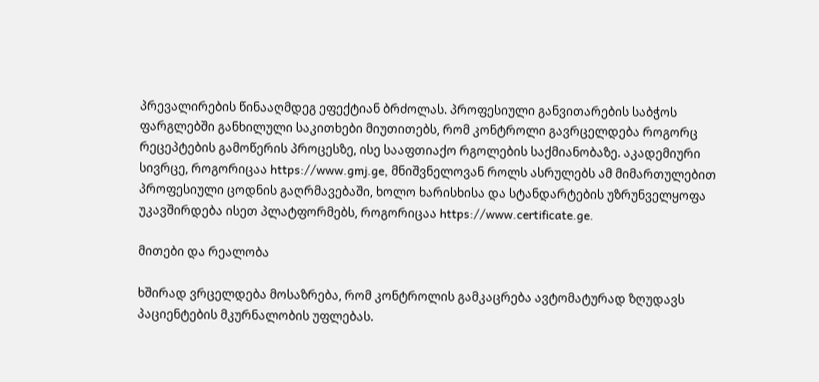პრევალირების წინააღმდეგ ეფექტიან ბრძოლას. პროფესიული განვითარების საბჭოს ფარგლებში განხილული საკითხები მიუთითებს, რომ კონტროლი გავრცელდება როგორც რეცეპტების გამოწერის პროცესზე, ისე სააფთიაქო რგოლების საქმიანობაზე. აკადემიური სივრცე, როგორიცაა https://www.gmj.ge, მნიშვნელოვან როლს ასრულებს ამ მიმართულებით პროფესიული ცოდნის გაღრმავებაში, ხოლო ხარისხისა და სტანდარტების უზრუნველყოფა უკავშირდება ისეთ პლატფორმებს, როგორიცაა https://www.certificate.ge.

მითები და რეალობა

ხშირად ვრცელდება მოსაზრება, რომ კონტროლის გამკაცრება ავტომატურად ზღუდავს პაციენტების მკურნალობის უფლებას.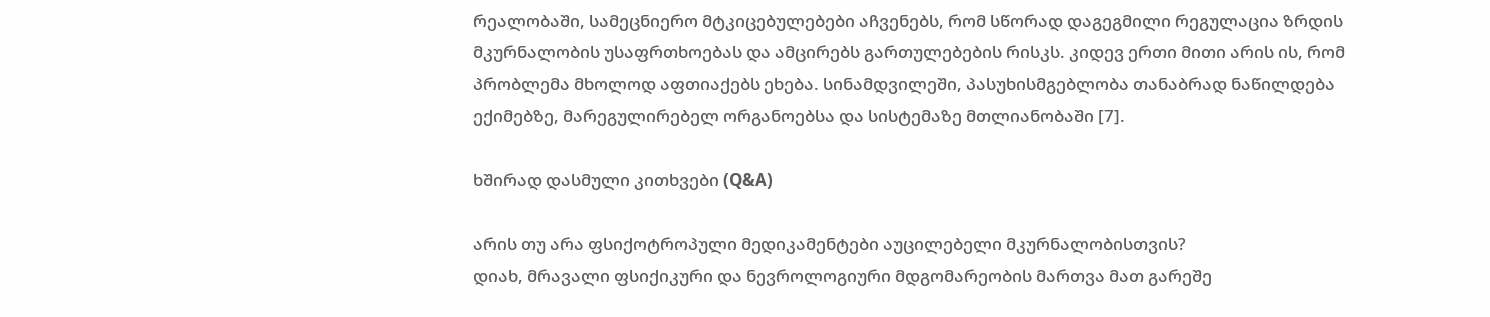რეალობაში, სამეცნიერო მტკიცებულებები აჩვენებს, რომ სწორად დაგეგმილი რეგულაცია ზრდის მკურნალობის უსაფრთხოებას და ამცირებს გართულებების რისკს. კიდევ ერთი მითი არის ის, რომ პრობლემა მხოლოდ აფთიაქებს ეხება. სინამდვილეში, პასუხისმგებლობა თანაბრად ნაწილდება ექიმებზე, მარეგულირებელ ორგანოებსა და სისტემაზე მთლიანობაში [7].

ხშირად დასმული კითხვები (Q&A)

არის თუ არა ფსიქოტროპული მედიკამენტები აუცილებელი მკურნალობისთვის?
დიახ, მრავალი ფსიქიკური და ნევროლოგიური მდგომარეობის მართვა მათ გარეშე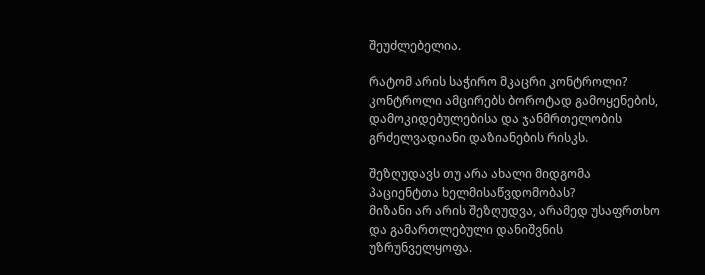შეუძლებელია.

რატომ არის საჭირო მკაცრი კონტროლი?
კონტროლი ამცირებს ბოროტად გამოყენების, დამოკიდებულებისა და ჯანმრთელობის გრძელვადიანი დაზიანების რისკს.

შეზღუდავს თუ არა ახალი მიდგომა პაციენტთა ხელმისაწვდომობას?
მიზანი არ არის შეზღუდვა, არამედ უსაფრთხო და გამართლებული დანიშვნის უზრუნველყოფა.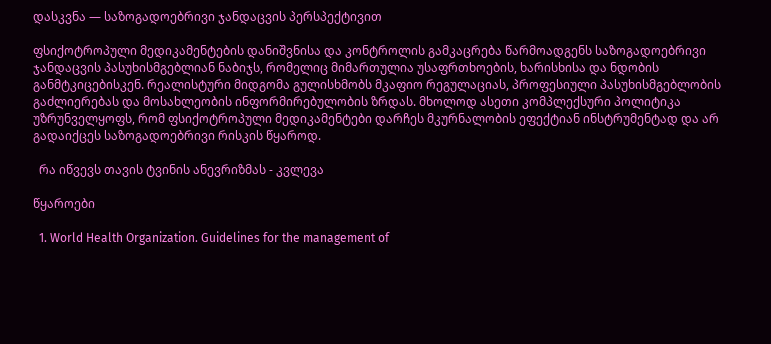დასკვნა — საზოგადოებრივი ჯანდაცვის პერსპექტივით

ფსიქოტროპული მედიკამენტების დანიშვნისა და კონტროლის გამკაცრება წარმოადგენს საზოგადოებრივი ჯანდაცვის პასუხისმგებლიან ნაბიჯს, რომელიც მიმართულია უსაფრთხოების, ხარისხისა და ნდობის განმტკიცებისკენ. რეალისტური მიდგომა გულისხმობს მკაფიო რეგულაციას, პროფესიული პასუხისმგებლობის გაძლიერებას და მოსახლეობის ინფორმირებულობის ზრდას. მხოლოდ ასეთი კომპლექსური პოლიტიკა უზრუნველყოფს, რომ ფსიქოტროპული მედიკამენტები დარჩეს მკურნალობის ეფექტიან ინსტრუმენტად და არ გადაიქცეს საზოგადოებრივი რისკის წყაროდ.

  რა იწვევს თავის ტვინის ანევრიზმას - კვლევა

წყაროები

  1. World Health Organization. Guidelines for the management of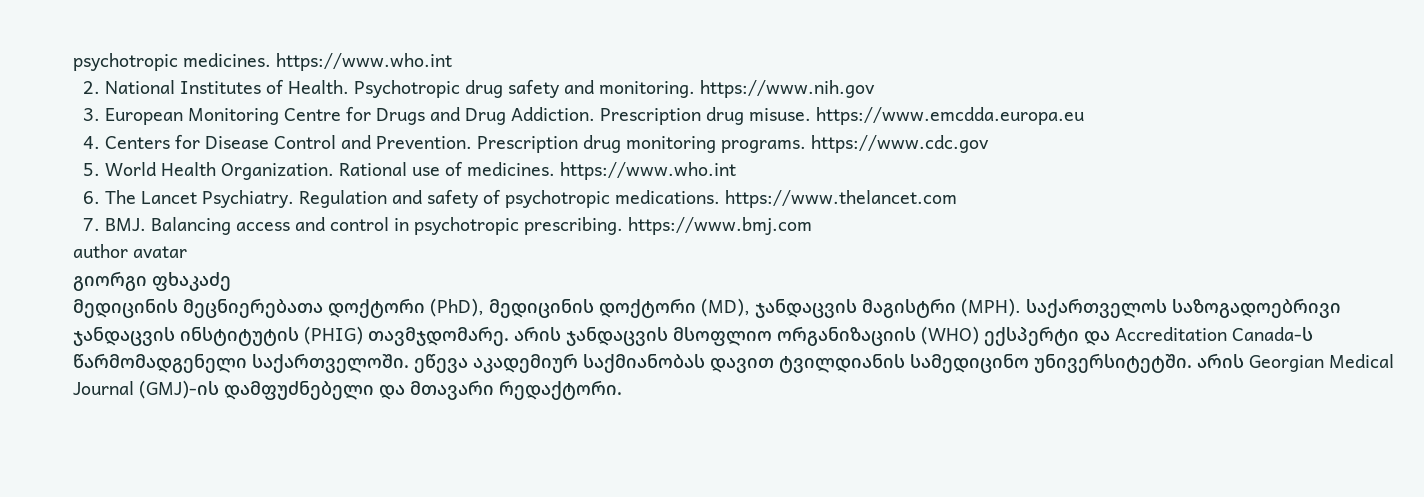psychotropic medicines. https://www.who.int
  2. National Institutes of Health. Psychotropic drug safety and monitoring. https://www.nih.gov
  3. European Monitoring Centre for Drugs and Drug Addiction. Prescription drug misuse. https://www.emcdda.europa.eu
  4. Centers for Disease Control and Prevention. Prescription drug monitoring programs. https://www.cdc.gov
  5. World Health Organization. Rational use of medicines. https://www.who.int
  6. The Lancet Psychiatry. Regulation and safety of psychotropic medications. https://www.thelancet.com
  7. BMJ. Balancing access and control in psychotropic prescribing. https://www.bmj.com
author avatar
გიორგი ფხაკაძე
მედიცინის მეცნიერებათა დოქტორი (PhD), მედიცინის დოქტორი (MD), ჯანდაცვის მაგისტრი (MPH). საქართველოს საზოგადოებრივი ჯანდაცვის ინსტიტუტის (PHIG) თავმჯდომარე. არის ჯანდაცვის მსოფლიო ორგანიზაციის (WHO) ექსპერტი და Accreditation Canada-ს წარმომადგენელი საქართველოში. ეწევა აკადემიურ საქმიანობას დავით ტვილდიანის სამედიცინო უნივერსიტეტში. არის Georgian Medical Journal (GMJ)-ის დამფუძნებელი და მთავარი რედაქტორი.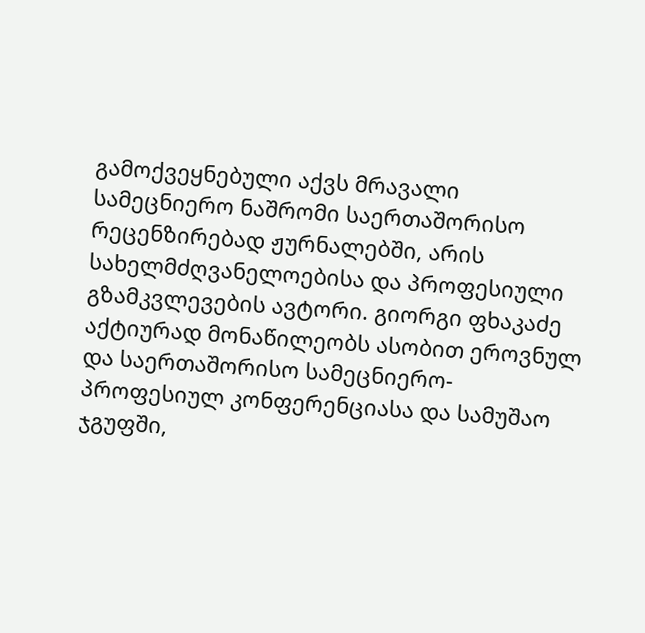გამოქვეყნებული აქვს მრავალი სამეცნიერო ნაშრომი საერთაშორისო რეცენზირებად ჟურნალებში, არის სახელმძღვანელოებისა და პროფესიული გზამკვლევების ავტორი. გიორგი ფხაკაძე აქტიურად მონაწილეობს ასობით ეროვნულ და საერთაშორისო სამეცნიერო-პროფესიულ კონფერენციასა და სამუშაო ჯგუფში,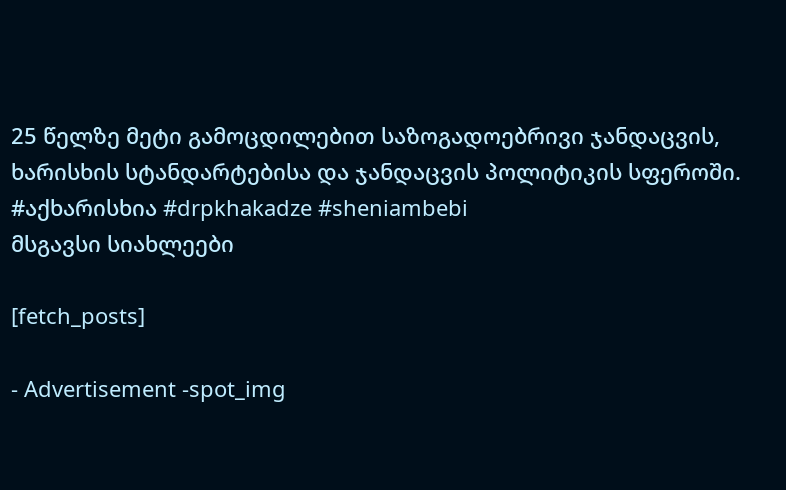25 წელზე მეტი გამოცდილებით საზოგადოებრივი ჯანდაცვის, ხარისხის სტანდარტებისა და ჯანდაცვის პოლიტიკის სფეროში. #აქხარისხია #drpkhakadze #sheniambebi
მსგავსი სიახლეები

[fetch_posts]

- Advertisement -spot_img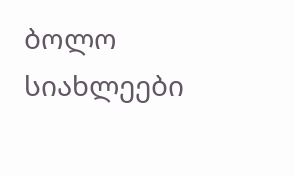ბოლო სიახლეები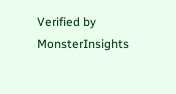Verified by MonsterInsights